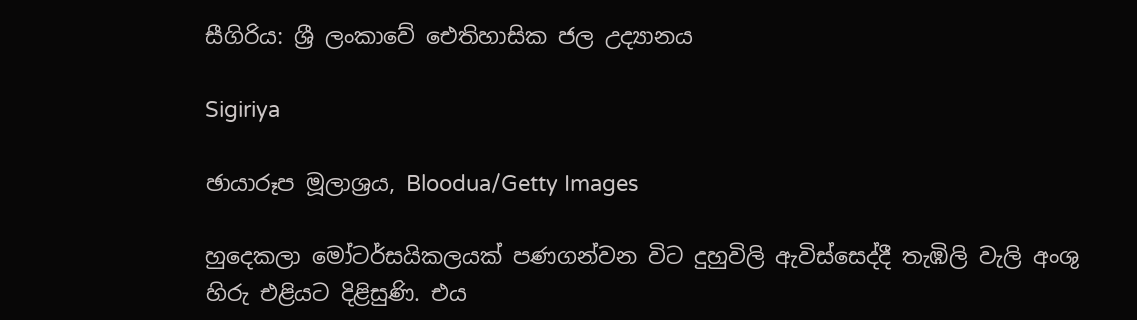සීගිරිය: ශ්‍රී ලංකාවේ ඓතිහාසික ජල උද්‍යානය

Sigiriya

ඡායාරූප මූලාශ්‍රය, Bloodua/Getty Images

හුදෙකලා මෝටර්සයිකලයක් පණගන්වන විට දුහුවිලි ඇවිස්සෙද්දී තැඹිලි වැලි අංශු හිරු එළියට දිළිසුණි. එය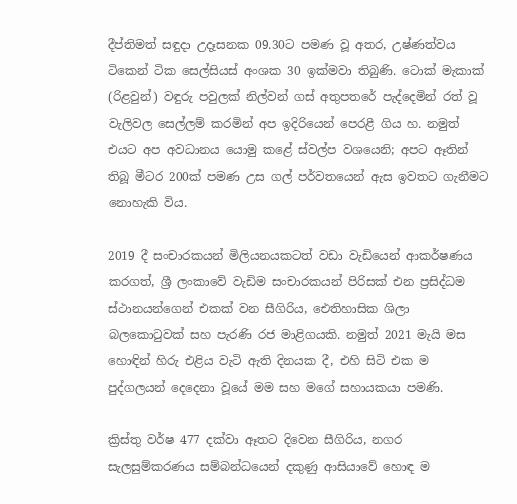දීප්තිමත් සඳුදා උදෑසනක 09.30ට පමණ වූ අතර, උෂ්ණත්වය ටිකෙන් ටික සෙල්සියස් අංශක 30 ඉක්මවා තිබුණි. ටොක් මැකාක් (රිළවුන්) වඳුරු පවුලක් නිල්වන් ගස් අතුපතරේ පැද්දෙමින් රත් වූ වැලිවල සෙල්ලම් කරමින් අප ඉදිරියෙන් පෙරළී ගිය හ. නමුත් එයට අප අවධානය යොමු කළේ ස්වල්ප වශයෙනි; අපට ඈතින් තිබූ මීටර 200ක් පමණ උස ගල් පර්වතයෙන් ඇස ඉවතට ගැනීමට නොහැකි විය.

2019 දී සංචාරකයන් මිලියනයකටත් වඩා වැඩියෙන් ආකර්ෂණය කරගත්, ශ්‍රී ලංකාවේ වැඩිම සංචාරකයන් පිරිසක් එන ප්‍රසිද්ධම ස්ථානයන්ගෙන් එකක් වන සීගිරිය, ඓතිහාසික ශිලා බලකොටුවක් සහ පැරණි රජ මාළිගයකි. නමුත් 2021 මැයි මස හොඳින් හිරු එළිය වැටි ඇති දිනයක දී, එහි සිටි එක ම පුද්ගලයන් දෙදෙනා වූයේ මම සහ මගේ සහායකයා පමණි.

ක්‍රිස්තු වර්ෂ 477 දක්වා ඈතට දිවෙන සීගිරිය, නගර සැලසුම්කරණය සම්බන්ධයෙන් දකුණු ආසියාවේ හොඳ ම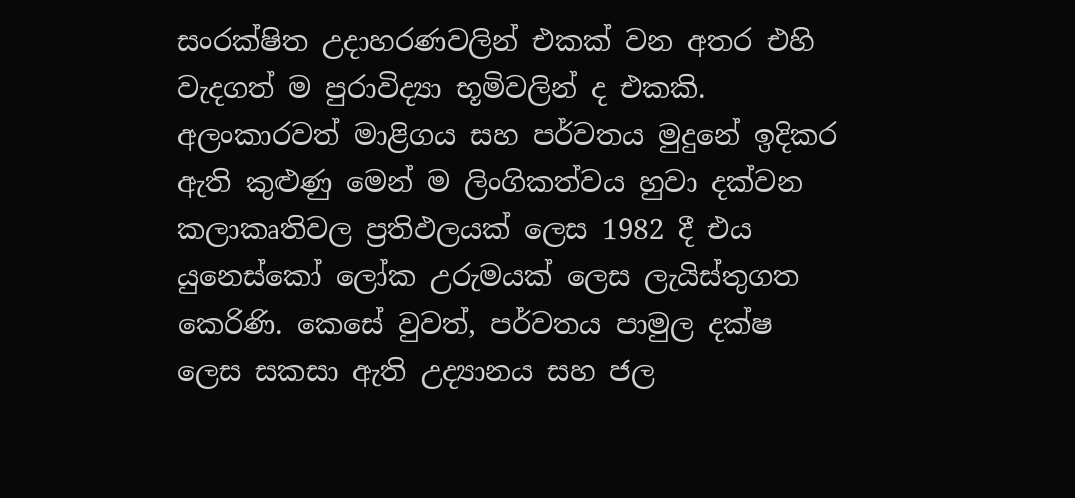සංරක්ෂිත උදාහරණවලින් එකක් වන අතර එහි වැදගත් ම පුරාවිද්‍යා භූමිවලින් ද එකකි. අලංකාරවත් මාළිගය සහ පර්වතය මුදුනේ ඉදිකර ඇති කුළුණු මෙන් ම ලිංගිකත්වය හුවා දක්වන කලාකෘතිවල ප්‍රතිඵලයක් ලෙස 1982 දී එය යුනෙස්කෝ ලෝක උරුමයක් ලෙස ලැයිස්තුගත කෙරිණි. කෙසේ වුවත්, පර්වතය පාමුල දක්ෂ ලෙස සකසා ඇති උද්‍යානය සහ ජල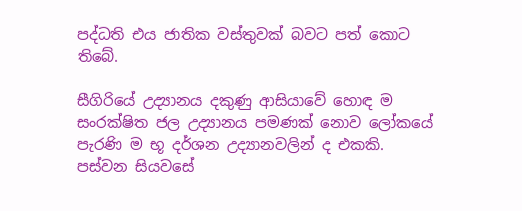පද්ධති එය ජාතික වස්තුවක් බවට පත් කොට තිබේ.

සීගිරියේ උද්‍යානය දකුණු ආසියාවේ හොඳ ම සංරක්ෂිත ජල උද්‍යානය පමණක් නොව ලෝකයේ පැරණි ම භූ දර්ශන උද්‍යානවලින් ද එකකි. පස්වන සියවසේ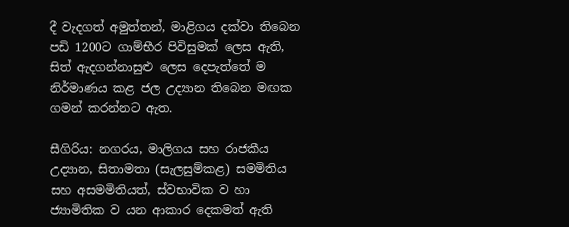දී වැදගත් අමුත්තන්, මාළිගය දක්වා තිබෙන පඩි 1200ට ගාම්භීර පිවිසුමක් ලෙස ඇති, සිත් ඇදගන්නාසුළු ලෙස දෙපැත්තේ ම නිර්මාණය කළ ජල උද්‍යාන තිබෙන මඟක ගමන් කරන්නට ඇත.

සීගිරිය: නගරය, මාලිගය සහ රාජකීය උද්‍යාන, සිතාමතා (සැලසුම්කළ) සමමිතිය සහ අසමමිතියත්, ස්වභාවික ව හා ජ්‍යාමිතික ව යන ආකාර දෙකමත් ඇති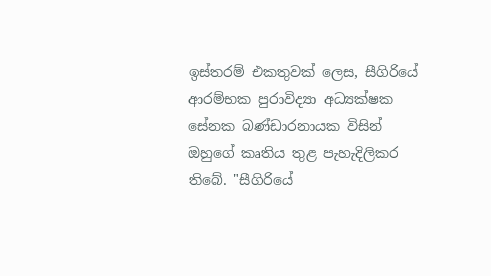ඉස්තරම් එකතුවක් ලෙස, සීගිරියේ ආරම්භක පුරාවිද්‍යා අධ්‍යක්ෂක සේනක බණ්ඩාරනායක විසින් ඔහුගේ කෘතිය තුළ පැහැදිලිකර තිබේ. "සීගිරියේ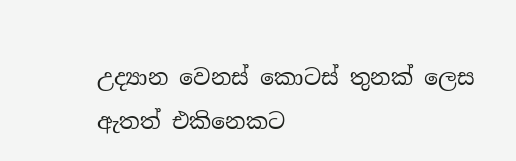උද්‍යාන වෙනස් කොටස් තුනක් ලෙස ඇතත් එකිනෙකට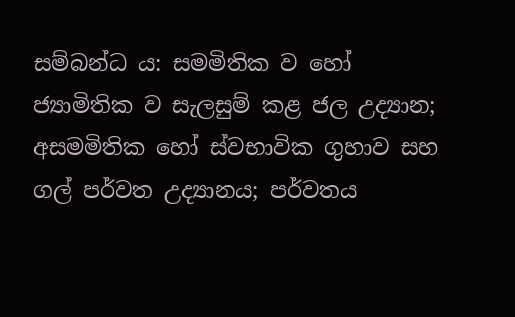සම්බන්ධ ය: සමමිතික ව හෝ ජ්‍යාමිතික ව සැලසුම් කළ ජල උද්‍යාන; අසමමිතික හෝ ස්වභාවික ගුහාව සහ ගල් පර්වත උද්‍යානය; පර්වතය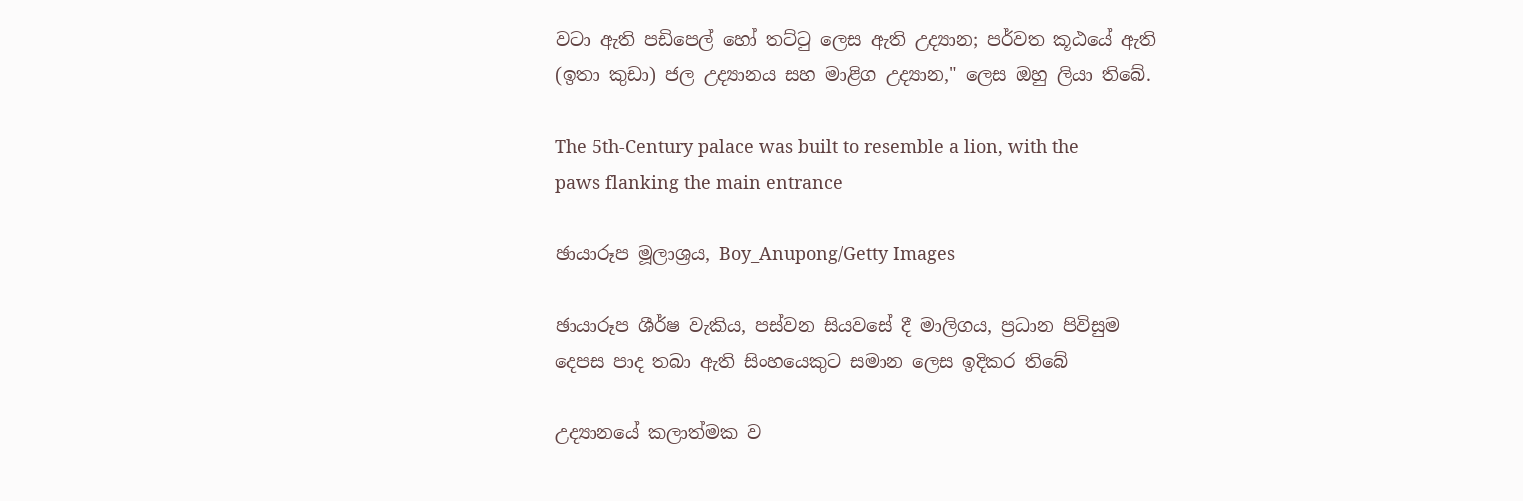වටා ඇති පඩිපෙල් හෝ තට්ටු ලෙස ඇති උද්‍යාන; පර්වත කූඨයේ ඇති (ඉතා කුඩා) ජල උද්‍යානය සහ මාළිග උද්‍යාන," ලෙස ඔහු ලියා තිබේ.

The 5th-Century palace was built to resemble a lion, with the paws flanking the main entrance

ඡායාරූප මූලාශ්‍රය, Boy_Anupong/Getty Images

ඡායාරූප ශීර්ෂ වැකිය, පස්වන සියවසේ දී මාලිගය, ප්‍රධාන පිවිසුම දෙපස පාද තබා ඇති සිංහයෙකුට සමාන ලෙස ඉදිකර තිබේ

උද්‍යානයේ කලාත්මක ව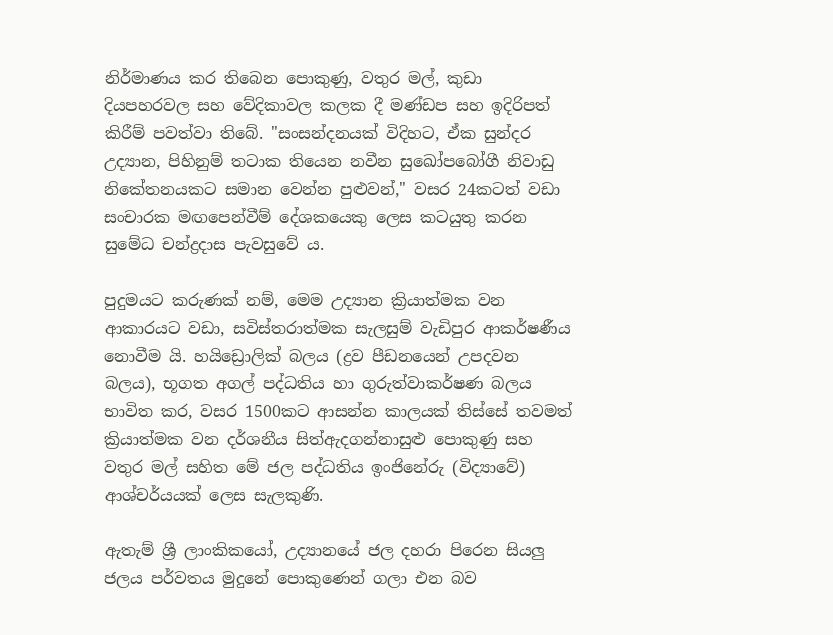නිර්මාණය කර තිබෙන පොකුණු, වතුර මල්, කුඩා දියපහරවල සහ වේදිකාවල කලක දී මණ්ඩප සහ ඉදිරිපත් කිරීම් පවත්වා තිබේ. "සංසන්දනයක් විදිහට, ඒක සුන්දර උද්‍යාන, පිහිනුම් තටාක තියෙන නවීන සුඛෝපබෝගී නිවාඩු නිකේතනයකට සමාන වෙන්න පුළුවන්," වසර 24කටත් වඩා සංචාරක මඟපෙන්වීම් දේශකයෙකු ලෙස කටයුතු කරන සුමේධ චන්ද්‍රදාස පැවසුවේ ය.

පුදුමයට කරුණක් නම්, මෙම උද්‍යාන ක්‍රියාත්මක වන ආකාරයට වඩා, සවිස්තරාත්මක සැලසුම් වැඩිපුර ආකර්ෂණීය නොවීම යි. හයිඩ්‍රොලික් බලය (ද්‍රව පීඩනයෙන් උපදවන බලය), භූගත අගල් පද්ධතිය හා ගුරුත්වාකර්ෂණ බලය භාවිත කර, වසර 1500කට ආසන්න කාලයක් තිස්සේ තවමත් ක්‍රියාත්මක වන දර්ශනීය සිත්ඇදගන්නාසුළු පොකුණු සහ වතුර මල් සහිත මේ ජල පද්ධතිය ඉංජිනේරු (විද්‍යාවේ) ආශ්චර්යයක් ලෙස සැලකුණි.

ඇතැම් ශ්‍රී ලාංකිකයෝ, උද්‍යානයේ ජල දහරා පිරෙන සියලු ජලය පර්වතය මුදුනේ පොකුණෙන් ගලා එන බව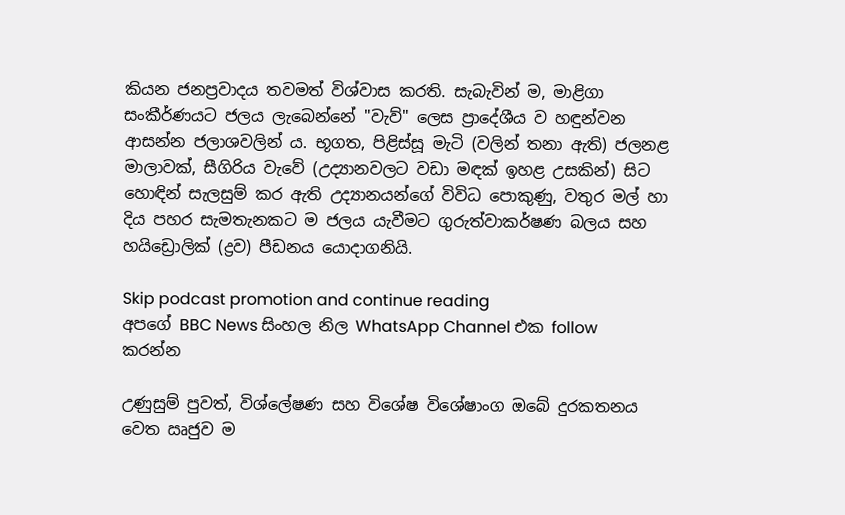කියන ජනප්‍රවාදය තවමත් විශ්වාස කරති. සැබැවින් ම, මාළිගා සංකීර්ණයට ජලය ලැබෙන්නේ "වැව්" ලෙස ප්‍රාදේශීය ව හඳුන්වන ආසන්න ජලාශවලින් ය. භූගත, පිළිස්සූ මැටි (වලින් තනා ඇති) ජලනළ මාලාවක්, සීගිරිය වැවේ (උද්‍යානවලට වඩා මඳක් ඉහළ උසකින්) සිට හොඳින් සැලසුම් කර ඇති උද්‍යානයන්ගේ විවිධ පොකුණු, වතුර මල් හා දිය පහර සැමතැනකට ම ජලය යැවීමට ගුරුත්වාකර්ෂණ බලය සහ හයිඩ්‍රොලික් (ද්‍රව) පීඩනය යොදාගනියි.

Skip podcast promotion and continue reading
අපගේ BBC News සිංහල නිල WhatsApp Channel එක follow කරන්න

උණුසුම් පුවත්, විශ්ලේෂණ සහ විශේෂ විශේෂාංග ඔබේ දුරකතනය වෙත ඍජුව ම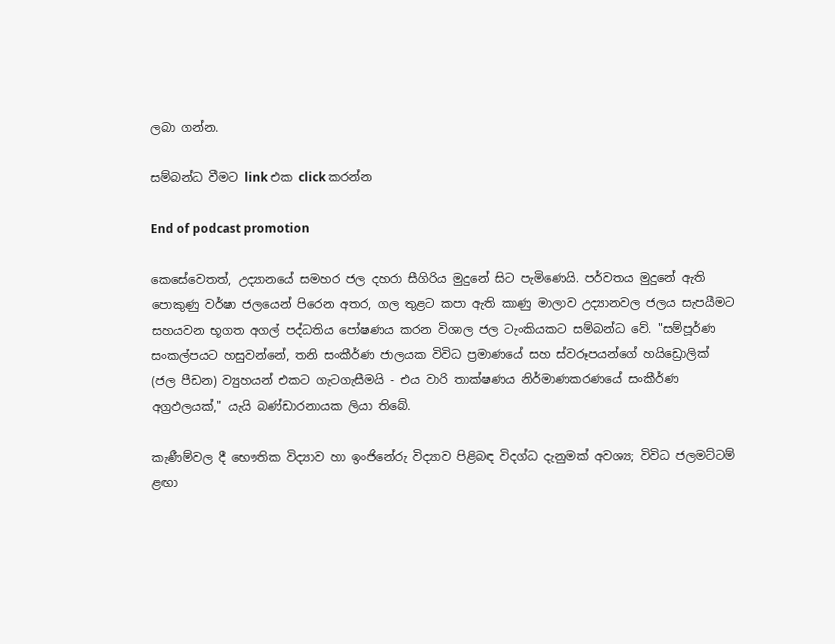ලබා ගන්න.

සම්බන්ධ වීමට link එක click කරන්න

End of podcast promotion

කෙසේවෙතත්, උද්‍යානයේ සමහර ජල දහරා සීගිරිය මුදුනේ සිට පැමිණෙයි. පර්වතය මුදුනේ ඇති පොකුණු වර්ෂා ජලයෙන් පිරෙන අතර, ගල තුළට කපා ඇති කාණු මාලාව උද්‍යානවල ජලය සැපයීමට සහයවන භූගත අගල් පද්ධතිය පෝෂණය කරන විශාල ජල ටැංකියකට සම්බන්ධ වේ. "සම්පූර්ණ සංකල්පයට හසුවන්නේ, තනි සංකීර්ණ ජාලයක විවිධ ප්‍රමාණයේ සහ ස්වරූපයන්ගේ හයිඩ්‍රොලික් (ජල පීඩන) ව්‍යුහයන් එකට ගැටගැසීමයි - එය වාරි තාක්ෂණය නිර්මාණකරණයේ සංකීර්ණ අග්‍රඵලයක්," යැයි බණ්ඩාරනායක ලියා තිබේ.

කැණීම්වල දී භෞතික විද්‍යාව හා ඉංජිනේරු විද්‍යාව පිළිබඳ විදග්ධ දැනුමක් අවශ්‍ය; විවිධ ජලමට්ටම් ළඟා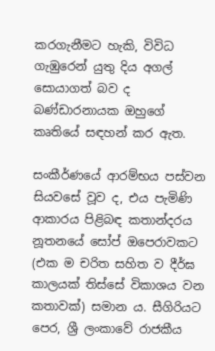කරගැනීමට හැකි, විවිධ ගැඹුරෙන් යුතු දිය අගල් සොයාගත් බව ද බණ්ඩාරනායක ඔහුගේ කෘතියේ සඳහන් කර ඇත.

සංකීර්ණයේ ආරම්භය පස්වන සියවසේ වූව ද, එය පැමිණි ආකාරය පිළිබඳ කතාන්දරය නූතනයේ සෝප් ඔපෙරාවකට (එක ම චරිත සහිත ව දීර්ඝ කාලයක් තිස්සේ විකාශය වන කතාවක්) සමාන ය. සීගිරියට පෙර, ශ්‍රී ලංකාවේ රාජකීය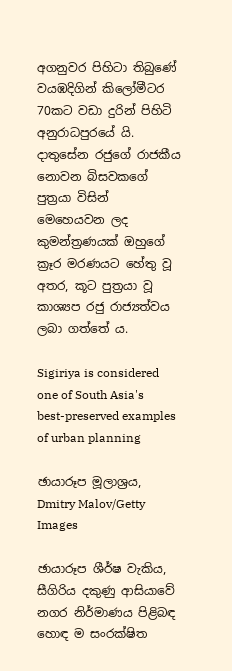අගනුවර පිහිටා තිබුණේ වයඹදිගින් කිලෝමීටර 70කට වඩා දුරින් පිහිටි අනුරාධපුරයේ යි. දාතුසේන රජුගේ රාජකීය නොවන බිසවකගේ පුත්‍රයා විසින් මෙහෙයවන ලද කුමන්ත්‍රණයක් ඔහුගේ ක්‍රෑර මරණයට හේතු වූ අතර, කූට පුත්‍රයා වූ කාශ්‍යප රජු රාජ්‍යත්වය ලබා ගත්තේ ය.

Sigiriya is considered one of South Asia's best-preserved examples of urban planning

ඡායාරූප මූලාශ්‍රය, Dmitry Malov/Getty Images

ඡායාරූප ශීර්ෂ වැකිය, සීගිරිය දකුණු ආසියාවේ නගර නිර්මාණය පිළිබඳ හොඳ ම සංරක්ෂිත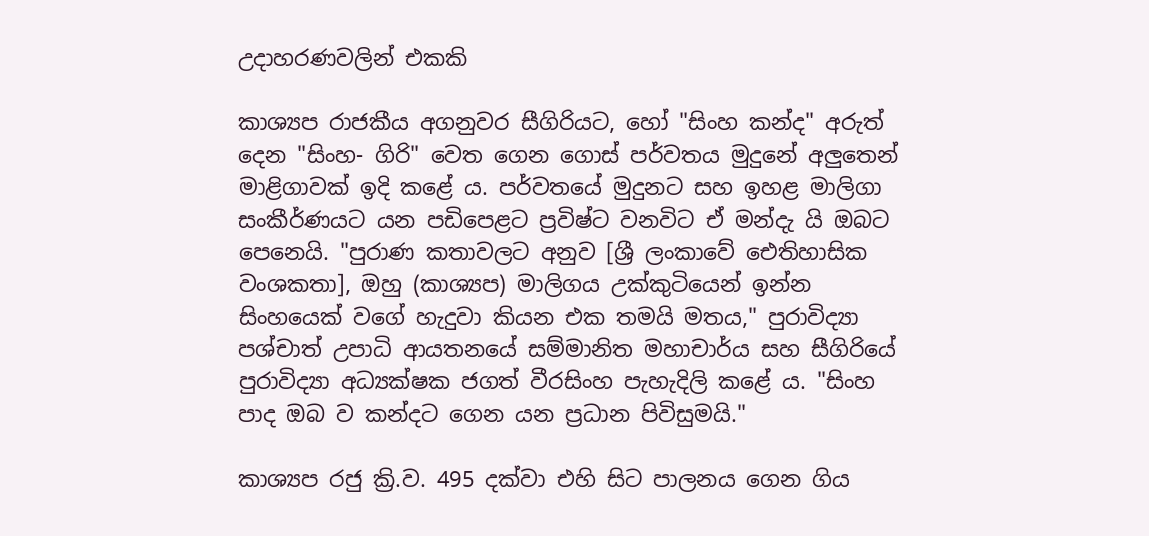උදාහරණවලින් එකකි

කාශ්‍යප රාජකීය අගනුවර සීගිරියට, හෝ "සිංහ කන්ද" අරුත් දෙන "සිංහ- ගිරි" වෙත ගෙන ගොස් පර්වතය මුදුනේ අලුතෙන් මාළිගාවක් ඉදි කළේ ය. පර්වතයේ මුදුනට සහ ඉහළ මාලිගා සංකීර්ණයට යන පඩිපෙළට ප්‍රවිෂ්ට වනවිට ඒ මන්දැ යි ඔබට පෙනෙයි. "පුරාණ කතාවලට අනුව [ශ්‍රී ලංකාවේ ඓතිහාසික වංශකතා], ඔහු (කාශ්‍යප) මාලිගය උක්කුටියෙන් ඉන්න සිංහයෙක් වගේ හැදුවා කියන එක තමයි මතය," පුරාවිද්‍යා පශ්චාත් උපාධි ආයතනයේ සම්මානිත මහාචාර්ය සහ සීගිරියේ පුරාවිද්‍යා අධ්‍යක්ෂක ජගත් වීරසිංහ පැහැදිලි කළේ ය. "සිංහ පාද ඔබ ව කන්දට ගෙන යන ප්‍රධාන පිවිසුමයි."

කාශ්‍යප රජු ක්‍රි.ව. 495 දක්වා එහි සිට පාලනය ගෙන ගිය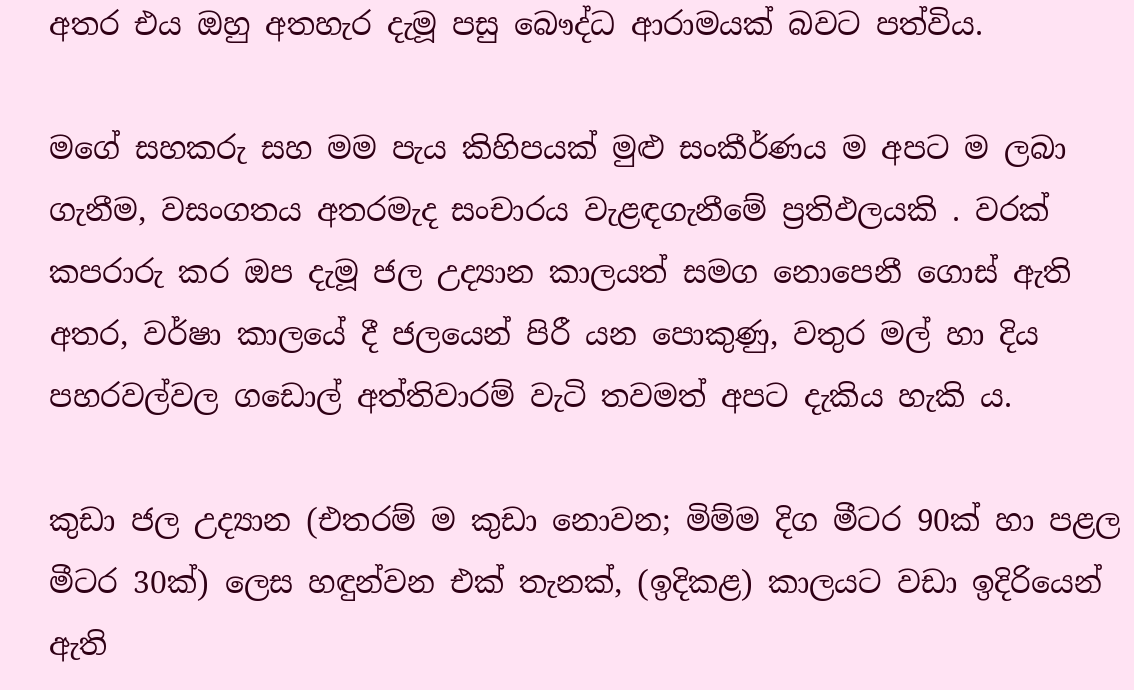අතර එය ඔහු අතහැර දැමූ පසු බෞද්ධ ආරාමයක් බවට පත්විය.

මගේ සහකරු සහ මම පැය කිහිපයක් මුළු සංකීර්ණය ම අපට ම ලබා ගැනීම, වසංගතය අතරමැද සංචාරය වැළඳගැනීමේ ප්‍රතිඵලයකි . වරක් කපරාරු කර ඔප දැමූ ජල උද්‍යාන කාලයත් සමග නොපෙනී ගොස් ඇති අතර, වර්ෂා කාලයේ දී ජලයෙන් පිරී යන පොකුණු, වතුර මල් හා දිය පහරවල්වල ගඩොල් අත්තිවාරම් වැටි තවමත් අපට දැකිය හැකි ය.

කුඩා ජල උද්‍යාන (එතරම් ම කුඩා නොවන; මිම්ම දිග මීටර 90ක් හා පළල මීටර 30ක්) ලෙස හඳුන්වන එක් තැනක්, (ඉදිකළ) කාලයට වඩා ඉදිරියෙන් ඇති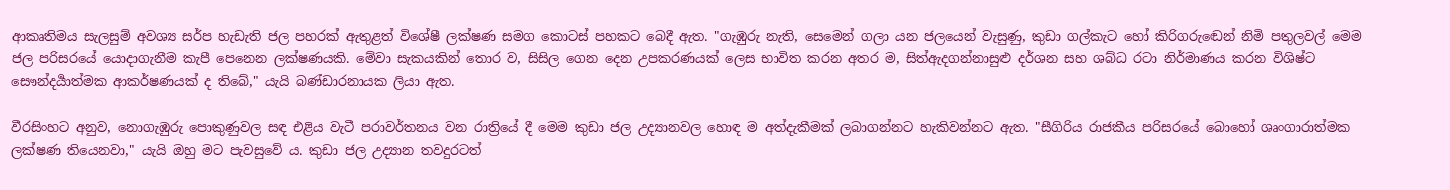ආකෘතිමය සැලසුම් අවශ්‍ය සර්ප හැඩැති ජල පහරක් ඇතුළත් විශේෂී ලක්ෂණ සමග කොටස් පහකට බෙදී ඇත. "ගැඹුරු නැති, සෙමෙන් ගලා යන ජලයෙන් වැසුණු, කුඩා ගල්කැට හෝ කිරිගරුඬෙන් නිමි පතුලවල් මෙම ජල පරිසරයේ යොදාගැනීම කැපී පෙනෙන ලක්ෂණයකි. මේවා සැකයකින් තොර ව, සිසිල ගෙන දෙන උපකරණයක් ලෙස භාවිත කරන අතර ම, සිත්ඇදගන්නාසුළු දර්ශන සහ ශබ්ධ රටා නිර්මාණය කරන විශිෂ්ට සෞන්දර්‍යාත්මක ආකර්ෂණයක් ද තිබේ," යැයි බණ්ඩාරනායක ලියා ඇත.

වීරසිංහට අනුව, නොගැඹුරු පොකුණුවල සඳ එළිය වැටී පරාවර්තනය වන රාත්‍රියේ දී මෙම කුඩා ජල උද්‍යානවල හොඳ ම අත්දැකීමක් ලබාගන්නට හැකිවන්නට ඇත. "සීගිරිය රාජකීය පරිසරයේ බොහෝ ශෘංගාරාත්මක ලක්ෂණ තියෙනවා," යැයි ඔහු මට පැවසුවේ ය. කුඩා ජල උද්‍යාන තවදුරටත්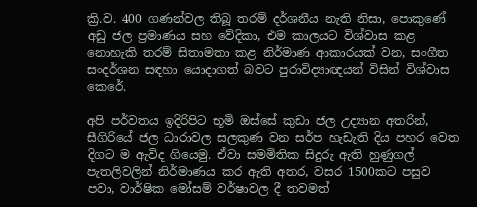ක්‍රි.ව. 400 ගණන්වල තිබූ තරම් දර්ශනීය නැති නිසා, පොකුණේ අඩු ජල ප්‍රමාණය සහ වේදිකා, එම කාලයට විශ්වාස කළ නොහැකි තරම් සිතාමතා කළ නිර්මාණ ආකාරයක් වන, සංගීත සංදර්ශන සඳහා යොදාගත් බවට පුරාවිද්‍යාඥයන් විසින් විශ්වාස කෙරේ.

අපි පර්වතය ඉදිරිපිට භූමි ඔස්සේ කුඩා ජල උද්‍යාන අතරින්, සීගිරියේ ජල ධාරාවල සලකුණ වන සර්ප හැඩැති දිය පහර වෙත දිගට ම ඇවිද ගියෙමු. ඒවා සමමිතික සිදුරු ඇති හුණුගල් පැතලිවලින් නිර්මාණය කර ඇති අතර, වසර 1500කට පසුව පවා, වාර්ෂික මෝසම් වර්ෂාවල දී තවමත්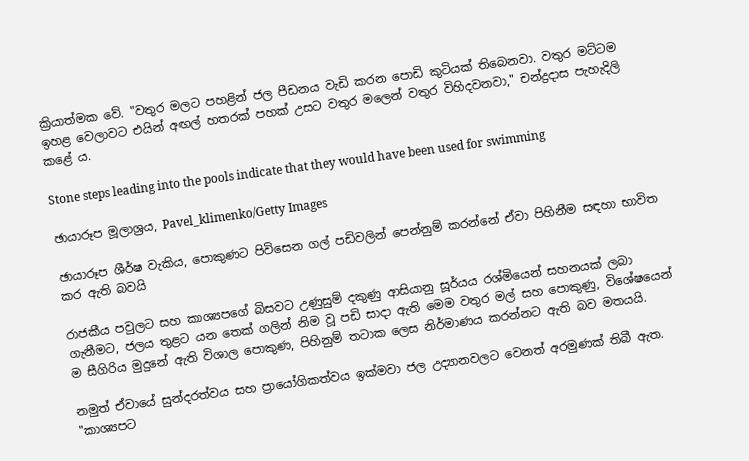ක්‍රියාත්මක වේ. "වතුර මලට පහළින් ජල පීඩනය වැඩි කරන පොඩි කුටියක් තිබෙනවා. වතුර මට්ටම ඉහළ වෙලාවට එයින් අඟල් හතරක් පහක් උසට වතුර මලෙන් වතුර විහිදවනවා," චන්ද්‍රදාස පැහැදිලි කළේ ය.

Stone steps leading into the pools indicate that they would have been used for swimming

ඡායාරූප මූලාශ්‍රය, Pavel_klimenko/Getty Images

ඡායාරූප ශීර්ෂ වැකිය, පොකුණට පිවිසෙන ගල් පඩිවලින් පෙන්නුම් කරන්නේ ඒවා පිහිනීම සඳහා භාවිත කර ඇති බවයි

රාජකීය පවුලට සහ කාශ්‍යපගේ බිසවට උණුසුම් දකුණු ආසියානු සූර්යය රශ්මියෙන් සහනයක් ලබා ගැනීමට, ජලය තුළට යන තෙක් ගලින් නිම වූ පඩි සාදා ඇති මෙම වතුර මල් සහ පොකුණු, විශේෂයෙන් ම සීගිරිය මුදුනේ ඇති විශාල පොකුණ, පිහිනුම් තටාක ලෙස නිර්මාණය කරන්නට ඇති බව මතයයි.

නමුත් ඒවායේ සුන්දරත්වය සහ ප්‍රායෝගිකත්වය ඉක්මවා ජල උද්‍යානවලට වෙනත් අරමුණක් තිබී ඇත. "කාශ්‍යපට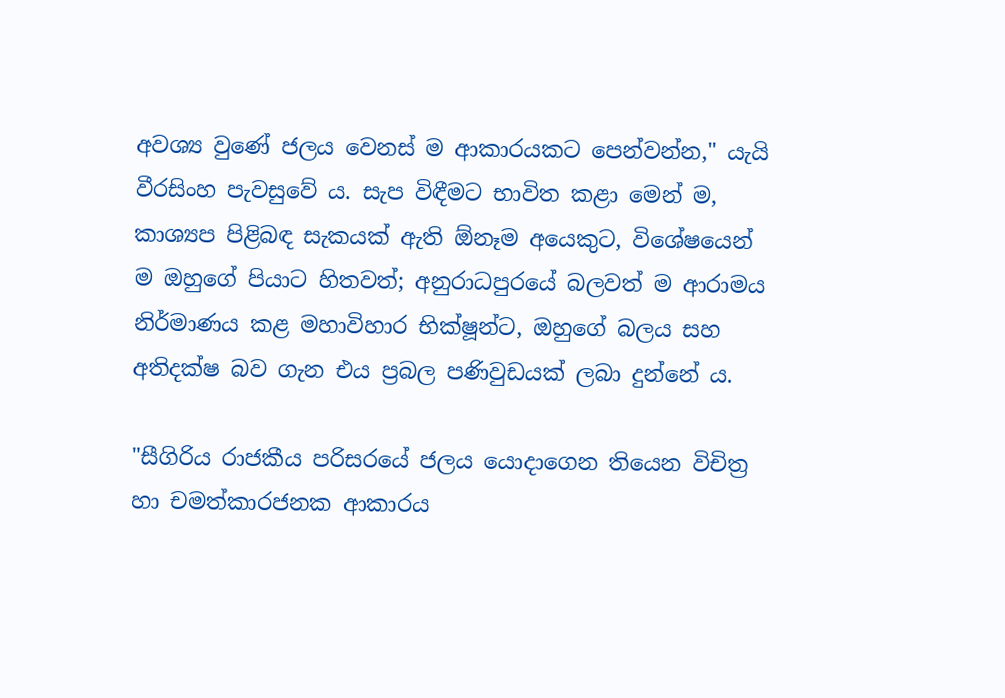අවශ්‍ය වුණේ ජලය වෙනස් ම ආකාරයකට පෙන්වන්න," යැයි වීරසිංහ පැවසුවේ ය. සැප විඳීමට භාවිත කළා මෙන් ම, කාශ්‍යප පිළිබඳ සැකයක් ඇති ඕනෑම අයෙකුට, විශේෂයෙන් ම ඔහුගේ පියාට හිතවත්; අනුරාධපුරයේ බලවත් ම ආරාමය නිර්මාණය කළ මහාවිහාර භික්ෂූන්ට, ඔහුගේ බලය සහ අතිදක්ෂ බව ගැන එය ප්‍රබල පණිවුඩයක් ලබා දුන්නේ ය.

"සීගිරිය රාජකීය පරිසරයේ ජලය යොදාගෙන තියෙන විචිත්‍ර හා චමත්කාරජනක ආකාරය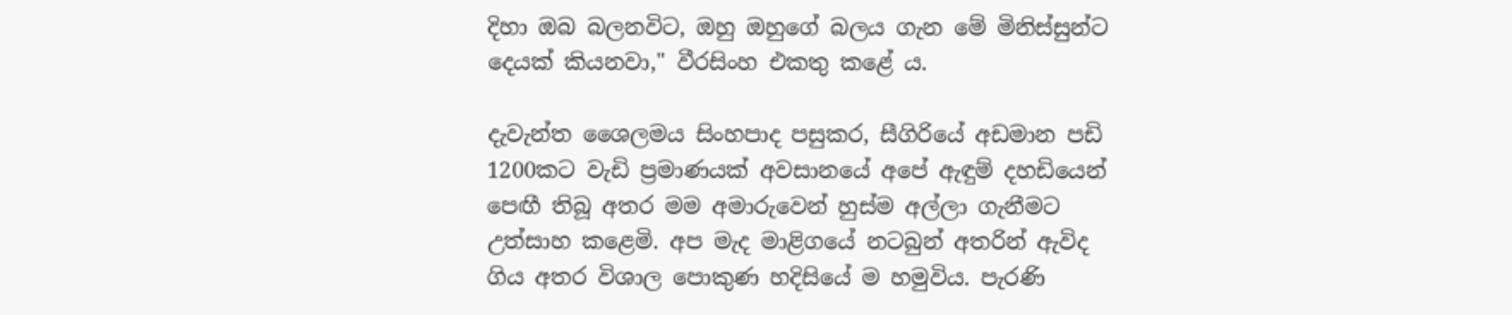දිහා ඔබ බලනවිට, ඔහු ඔහුගේ බලය ගැන මේ මිනිස්සුන්ට දෙයක් කියනවා," වීරසිංහ එකතු කළේ ය.

දැවැන්ත ශෛලමය සිංහපාද පසුකර, සීගිරියේ අඩමාන පඩි 1200කට වැඩි ප්‍රමාණයක් අවසානයේ අපේ ඇඳුම් දහඩියෙන් පෙඟී තිබූ අතර මම අමාරුවෙන් හුස්ම අල්ලා ගැනීමට උත්සාහ කළෙමි. අප මැද මාළිගයේ නටබුන් අතරින් ඇවිද ගිය අතර විශාල පොකුණ හදිසියේ ම හමුවිය. පැරණි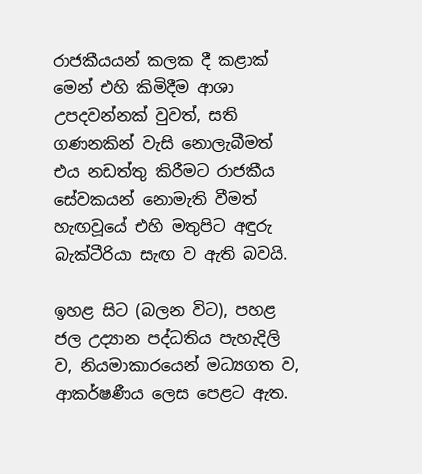රාජකීයයන් කලක දී කළාක් මෙන් එහි කිමිදීම ආශා උපදවන්නක් වුවත්, සති ගණනකින් වැසි නොලැබීමත් එය නඩත්තු කිරීමට රාජකීය සේවකයන් නොමැති වීමත් හැඟවූයේ එහි මතුපිට අඳුරු බැක්ටීරියා සැඟ ව ඇති බවයි.

ඉහළ සිට (බලන විට), පහළ ජල උද්‍යාන පද්ධතිය පැහැදිලි ව, නියමාකාරයෙන් මධ්‍යගත ව, ආකර්ෂණීය ලෙස පෙළට ඇත.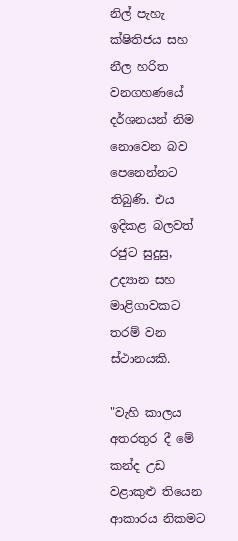නිල් පැහැ ක්ෂිතිජය සහ නීල හරිත වනගහණයේ දර්ශනයන් නිම නොවෙන බව පෙනෙන්නට තිබුණි. එය ඉදිකළ බලවත් රජුට සුදුසු, උද්‍යාන සහ මාළිගාවකට තරම් වන ස්ථානයකි.

"වැහි කාලය අතරතුර දී මේ කන්ද උඩ වළාකුළු තියෙන ආකාරය නිකමට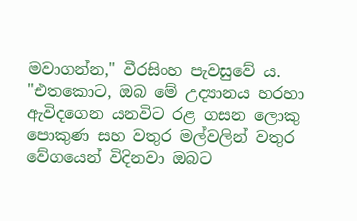මවාගන්න," වීරසිංහ පැවසුවේ ය. "එතකොට, ඔබ මේ උද්‍යානය හරහා ඇවිදගෙන යනවිට රළ ගසන ලොකු පොකුණ සහ වතුර මල්වලින් වතුර වේගයෙන් විදිනවා ඔබට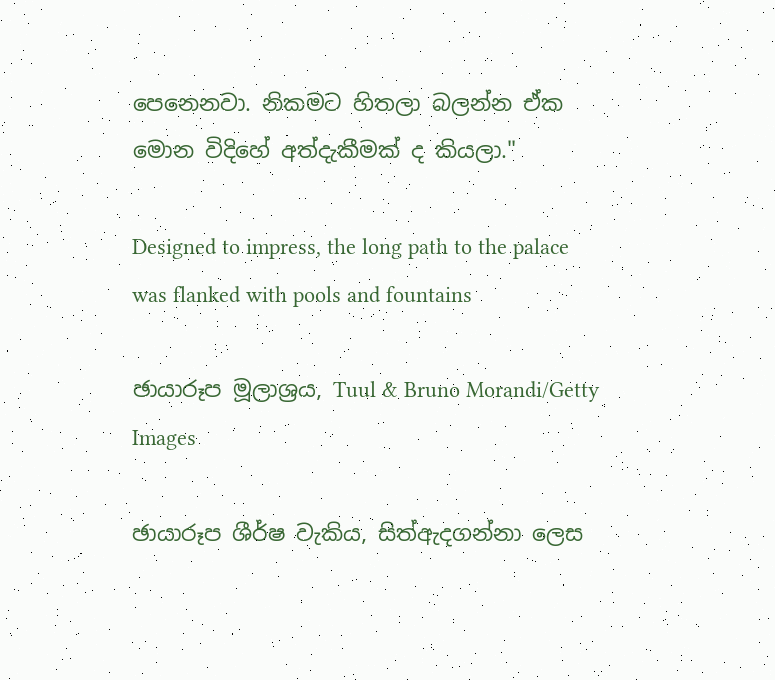පෙනෙනවා. නිකමට හිතලා බලන්න ඒක මොන විදිහේ අත්දැකීමක් ද කියලා."

Designed to impress, the long path to the palace was flanked with pools and fountains

ඡායාරූප මූලාශ්‍රය, Tuul & Bruno Morandi/Getty Images

ඡායාරූප ශීර්ෂ වැකිය, සිත්ඇදගන්නා ලෙස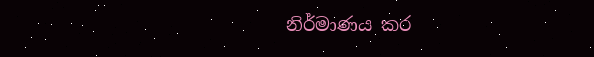නිර්මාණය කර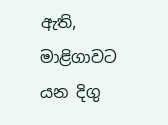ඇති, මාළිගාවට යන දිගු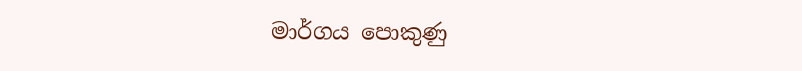මාර්ගය පොකුණු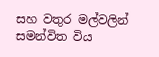සහ වතුර මල්වලින් සමන්විත විය